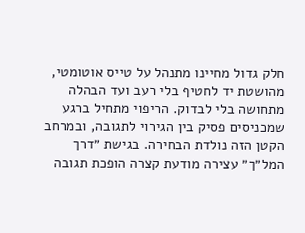חלק גדול מחיינו מתנהל על טייס אוטומטי, מהושטת יד לחטיף בלי רעב ועד הבהלה מתחושה בלי לבדוק. הריפוי מתחיל ברגע שמכניסים פסיק בין הגירוי לתגובה, ובמרחב הקטן הזה נולדת הבחירה. בגישת ״דרך המל״ך״ עצירה מודעת קצרה הופכת תגובה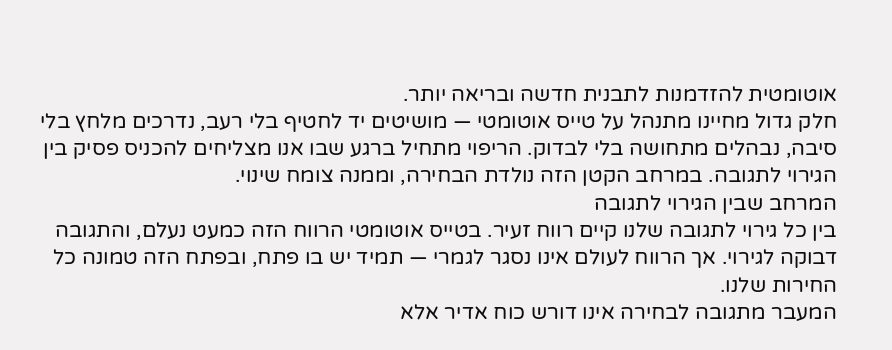אוטומטית להזדמנות לתבנית חדשה ובריאה יותר.
חלק גדול מחיינו מתנהל על טייס אוטומטי — מושיטים יד לחטיף בלי רעב, נדרכים מלחץ בלי סיבה, נבהלים מתחושה בלי לבדוק. הריפוי מתחיל ברגע שבו אנו מצליחים להכניס פסיק בין הגירוי לתגובה. במרחב הקטן הזה נולדת הבחירה, וממנה צומח שינוי.
המרחב שבין הגירוי לתגובה
בין כל גירוי לתגובה שלנו קיים רווח זעיר. בטייס אוטומטי הרווח הזה כמעט נעלם, והתגובה דבוקה לגירוי. אך הרווח לעולם אינו נסגר לגמרי — תמיד יש בו פתח, ובפתח הזה טמונה כל החירות שלנו.
המעבר מתגובה לבחירה אינו דורש כוח אדיר אלא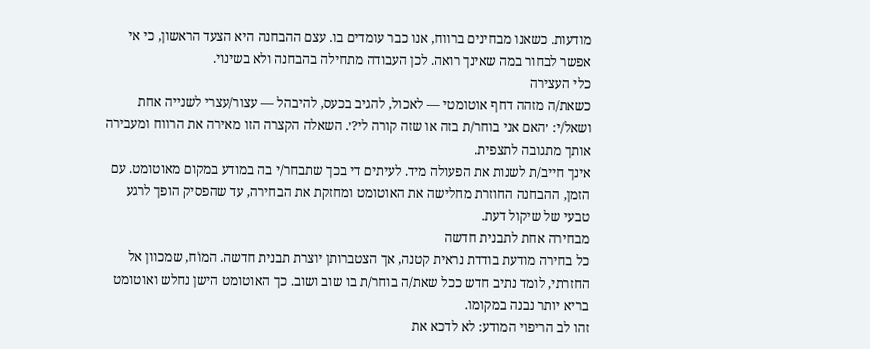מודעות. כשאנו מבחינים ברווח, אנו כבר עומדים בו. עצם ההבחנה היא הצעד הראשון, כי אי אפשר לבחור במה שאינך רואה. לכן העבודה מתחילה בהבחנה ולא בשינוי.
כלי העצירה
כשאת/ה מזהה דחף אוטומטי — לאכול, להגיב בכעס, להיבהל — עצור/עצרי לשנייה אחת ושאל/י: ׳האם אני בוחר/ת בזה או שזה קורה לי?׳. השאלה הקצרה הזו מאירה את הרווח ומעבירה אותך מתגובה לתצפית.
אינך חייב/ת לשנות את הפעולה מיד. לעיתים די בכך שתבחר/י בה במודע במקום מאוטומט. עם הזמן, ההבחנה החוזרת מחלישה את האוטומט ומחזקת את הבחירה, עד שהפסיק הופך לרגע טבעי של שיקול דעת.
מבחירה אחת לתבנית חדשה
כל בחירה מודעת בודדת נראית קטנה, אך הצטברותן יוצרת תבנית חדשה. המוֹח, שמכוון אל החזרתי, לומד נתיב חדש ככל שאת/ה בוחר/ת בו שוב ושוב. כך האוטומט הישן נחלש ואוטומט בריא יותר נבנה במקומו.
זהו לב הריפוי המודע: לא לדכא את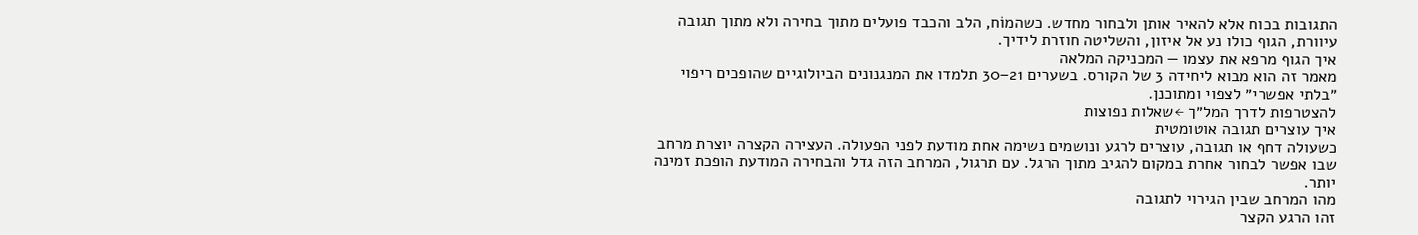התגובות בכוח אלא להאיר אותן ולבחור מחדש. כשהמוֹח, הלב והכבד פועלים מתוך בחירה ולא מתוך תגובה עיוורת, הגוף כולו נע אל איזון, והשליטה חוזרת לידיך.
איך הגוף מרפא את עצמו — המכניקה המלאה
מאמר זה הוא מבוא ליחידה 3 של הקורס. בשערים 21–30 תלמדו את המנגנונים הביולוגיים שהופכים ריפוי ״בלתי אפשרי״ לצפוי ומתוכנן.
להצטרפות לדרך המל״ך ←שאלות נפוצות
איך עוצרים תגובה אוטומטית
כשעולה דחף או תגובה, עוצרים לרגע ונושמים נשימה אחת מודעת לפני הפעולה. העצירה הקצרה יוצרת מרחב שבו אפשר לבחור אחרת במקום להגיב מתוך הרגל. עם תרגול, המרחב הזה גדל והבחירה המודעת הופכת זמינה יותר.
מהו המרחב שבין הגירוי לתגובה
זהו הרגע הקצר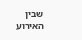שבין האירוע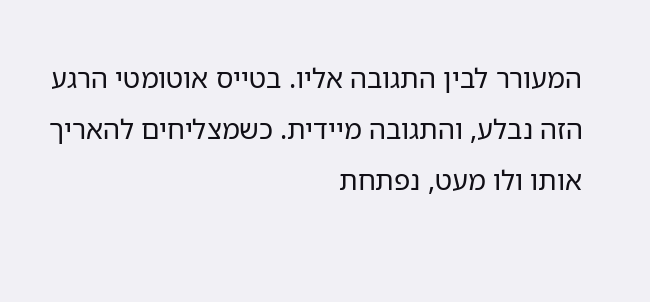המעורר לבין התגובה אליו. בטייס אוטומטי הרגע הזה נבלע, והתגובה מיידית. כשמצליחים להאריך אותו ולו מעט, נפתחת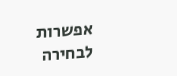אפשרות לבחירה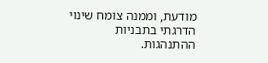מודעת, וממנה צומח שינוי הדרגתי בתבניות ההתנהגות.